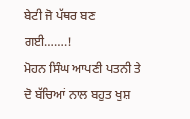ਬੇਟੀ ਜੋ ਪੱਥਰ ਬਣ ਗਈ…….!
ਮੋਹਨ ਸਿੰਘ ਆਪਣੀ ਪਤਨੀ ਤੇ ਦੋ ਬੱਚਿਆਂ ਨਾਲ ਬਹੁਤ ਖੁਸ਼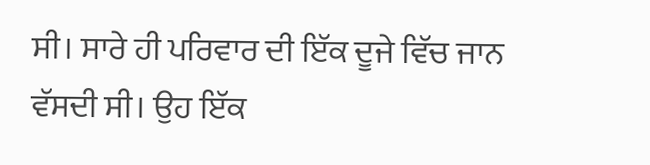ਸੀ। ਸਾਰੇ ਹੀ ਪਰਿਵਾਰ ਦੀ ਇੱਕ ਦੂਜੇ ਵਿੱਚ ਜਾਨ ਵੱਸਦੀ ਸੀ। ਉਹ ਇੱਕ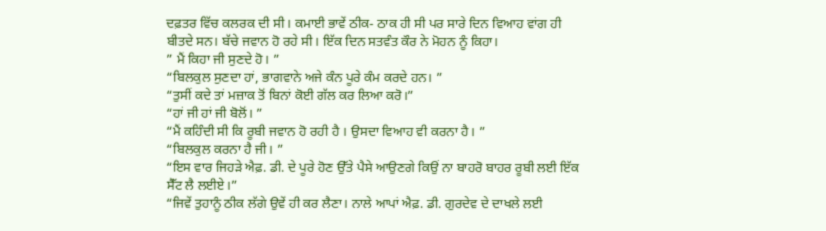ਦਫ਼ਤਰ ਵਿੱਚ ਕਲਰਕ ਦੀ ਸੀ। ਕਮਾਈ ਭਾਵੇਂ ਠੀਕ- ਠਾਕ ਹੀ ਸੀ ਪਰ ਸਾਰੇ ਦਿਨ ਵਿਆਹ ਵਾਂਗ ਹੀ ਬੀਤਦੇ ਸਨ। ਬੱਚੇ ਜਵਾਨ ਹੋ ਰਹੇ ਸੀ। ਇੱਕ ਦਿਨ ਸਤਵੰਤ ਕੌਰ ਨੇ ਮੋਹਨ ਨੂੰ ਕਿਹਾ।
” ਮੈਂ ਕਿਹਾ ਜੀ ਸੁਣਦੇ ਹੋ। ”
“ਬਿਲਕੁਲ ਸੁਣਦਾ ਹਾਂ, ਭਾਗਵਾਨੇ ਅਜੇ ਕੰਨ ਪੂਰੇ ਕੰਮ ਕਰਦੇ ਹਨ। ”
“ਤੁਸੀਂ ਕਦੇ ਤਾਂ ਮਜ਼ਾਕ ਤੋਂ ਬਿਨਾਂ ਕੋਈ ਗੱਲ ਕਰ ਲਿਆ ਕਰੋ।”
“ਹਾਂ ਜੀ ਹਾਂ ਜੀ ਬੋਲੋਂ। ”
“ਮੈਂ ਕਹਿੰਦੀ ਸੀ ਕਿ ਰੂਬੀ ਜਵਾਨ ਹੋ ਰਹੀ ਹੈ । ਉਸਦਾ ਵਿਆਹ ਵੀ ਕਰਨਾ ਹੈ। ”
“ਬਿਲਕੁਲ ਕਰਨਾ ਹੈ ਜੀ। ”
“ਇਸ ਵਾਰ ਜਿਹੜੇ ਐਫ਼. ਡੀ. ਦੇ ਪੂਰੇ ਹੋਣ ਉੱਤੇ ਪੈਸੇ ਆਉਣਗੇ ਕਿਉਂ ਨਾ ਬਾਹਰੋ ਬਾਹਰ ਰੂਬੀ ਲਈ ਇੱਕ ਸੈੱਟ ਲੈ ਲਈਏ।”
“ਜਿਵੇਂ ਤੁਹਾਨੂੰ ਠੀਕ ਲੱਗੇ ਉਵੇਂ ਹੀ ਕਰ ਲੈਣਾ। ਨਾਲੇ ਆਪਾਂ ਐਫ਼. ਡੀ. ਗੁਰਦੇਵ ਦੇ ਦਾਖਲੇ ਲਈ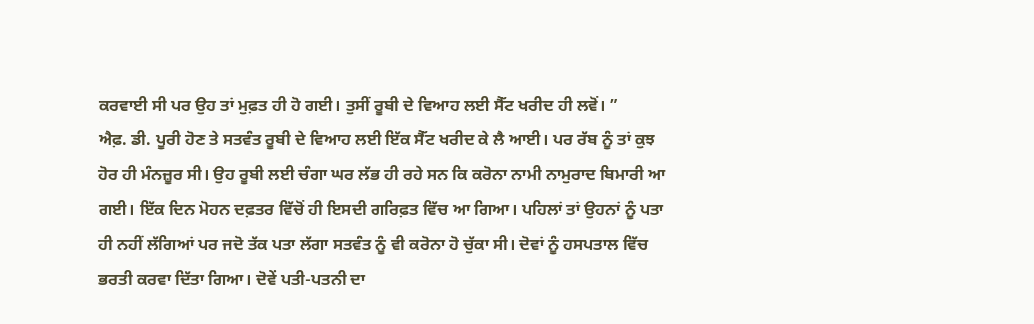ਕਰਵਾਈ ਸੀ ਪਰ ਉਹ ਤਾਂ ਮੁਫ਼ਤ ਹੀ ਹੋ ਗਈ। ਤੁਸੀਂ ਰੂਬੀ ਦੇ ਵਿਆਹ ਲਈ ਸੈੱਟ ਖਰੀਦ ਹੀ ਲਵੋਂ। ”
ਐਫ਼. ਡੀ. ਪੂਰੀ ਹੋਣ ਤੇ ਸਤਵੰਤ ਰੂਬੀ ਦੇ ਵਿਆਹ ਲਈ ਇੱਕ ਸੈੱਟ ਖਰੀਦ ਕੇ ਲੈ ਆਈ। ਪਰ ਰੱਬ ਨੂੰ ਤਾਂ ਕੁਝ ਹੋਰ ਹੀ ਮੰਨਜ਼ੂਰ ਸੀ। ਉਹ ਰੂਬੀ ਲਈ ਚੰਗਾ ਘਰ ਲੱਭ ਹੀ ਰਹੇ ਸਨ ਕਿ ਕਰੋਨਾ ਨਾਮੀ ਨਾਮੁਰਾਦ ਬਿਮਾਰੀ ਆ ਗਈ। ਇੱਕ ਦਿਨ ਮੋਹਨ ਦਫ਼ਤਰ ਵਿੱਚੋਂ ਹੀ ਇਸਦੀ ਗਰਿਫ਼ਤ ਵਿੱਚ ਆ ਗਿਆ। ਪਹਿਲਾਂ ਤਾਂ ਉਹਨਾਂ ਨੂੰ ਪਤਾ ਹੀ ਨਹੀਂ ਲੱਗਿਆਂ ਪਰ ਜਦੋ ਤੱਕ ਪਤਾ ਲੱਗਾ ਸਤਵੰਤ ਨੂੰ ਵੀ ਕਰੋਨਾ ਹੋ ਚੁੱਕਾ ਸੀ। ਦੋਵਾਂ ਨੂੰ ਹਸਪਤਾਲ ਵਿੱਚ ਭਰਤੀ ਕਰਵਾ ਦਿੱਤਾ ਗਿਆ। ਦੋਵੇਂ ਪਤੀ-ਪਤਨੀ ਦਾ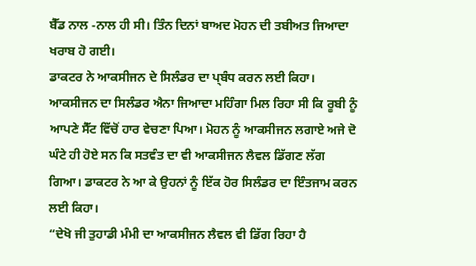ਬੈੱਡ ਨਾਲ -ਨਾਲ ਹੀ ਸੀ। ਤਿੰਨ ਦਿਨਾਂ ਬਾਅਦ ਮੋਹਨ ਦੀ ਤਬੀਅਤ ਜਿਆਦਾ ਖਰਾਬ ਹੋ ਗਈ।
ਡਾਕਟਰ ਨੇ ਆਕਸੀਜਨ ਦੇ ਸਿਲੰਡਰ ਦਾ ਪ੍ਬੰਧ ਕਰਨ ਲਈ ਕਿਹਾ। ਆਕਸੀਜਨ ਦਾ ਸਿਲੰਡਰ ਐਨਾ ਜਿਆਦਾ ਮਹਿੰਗਾ ਮਿਲ ਰਿਹਾ ਸੀ ਕਿ ਰੂਬੀ ਨੂੰ ਆਪਣੇ ਸੈੱਟ ਵਿੱਚੋਂ ਹਾਰ ਵੇਚਣਾ ਪਿਆ। ਮੋਹਨ ਨੂੰ ਆਕਸੀਜਨ ਲਗਾਏ ਅਜੇ ਦੋ ਘੰਟੇ ਹੀ ਹੋਏ ਸਨ ਕਿ ਸਤਵੰਤ ਦਾ ਵੀ ਆਕਸੀਜਨ ਲੈਵਲ ਡਿੱਗਣ ਲੱਗ ਗਿਆ। ਡਾਕਟਰ ਨੇ ਆ ਕੇ ਉਹਨਾਂ ਨੂੰ ਇੱਕ ਹੋਰ ਸਿਲੰਡਰ ਦਾ ਇੰਤਜਾਮ ਕਰਨ ਲਈ ਕਿਹਾ।
“ਦੇਖੋ ਜੀ ਤੁਹਾਡੀ ਮੰਮੀ ਦਾ ਆਕਸੀਜਨ ਲੈਵਲ ਵੀ ਡਿੱਗ ਰਿਹਾ ਹੈ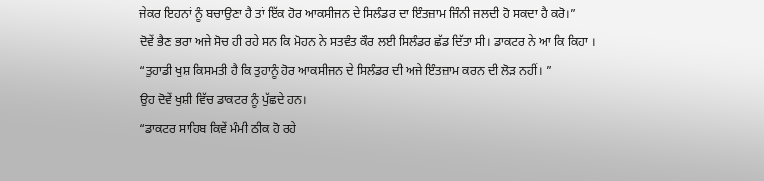ਜੇਕਰ ਇਹਨਾਂ ਨੂੰ ਬਚਾਉਣਾ ਹੈ ਤਾਂ ਇੱਕ ਹੋਰ ਆਕਸੀਜਨ ਦੇ ਸਿਲੰਡਰ ਦਾ ਇੰਤਜ਼ਾਮ ਜਿੰਨੀ ਜਲਦੀ ਹੋ ਸਕਦਾ ਹੈ ਕਰੋ।”
ਦੋਵੇਂ ਭੈਣ ਭਰਾ ਅਜੇ ਸੋਚ ਹੀ ਰਹੇ ਸਨ ਕਿ ਮੋਹਨ ਨੇ ਸਤਵੰਤ ਕੌਰ ਲਈ ਸਿਲੰਡਰ ਛੱਡ ਦਿੱਤਾ ਸੀ। ਡਾਕਟਰ ਨੇ ਆ ਕਿ ਕਿਹਾ ।
“ਤੁਹਾਡੀ ਖੁਸ਼ ਕਿਸਮਤੀ ਹੈ ਕਿ ਤੁਹਾਨੂੰ ਹੋਰ ਆਕਸੀਜਨ ਦੇ ਸਿਲੰਡਰ ਦੀ ਅਜੇ ਇੰਤਜ਼ਾਮ ਕਰਨ ਦੀ ਲੋੜ ਨਹੀਂ। ”
ਉਹ ਦੋਵੇਂ ਖੁਸ਼ੀ ਵਿੱਚ ਡਾਕਟਰ ਨੂੰ ਪੁੱਛਦੇ ਹਨ।
“ਡਾਕਟਰ ਸਾਹਿਬ ਕਿਵੇਂ ਮੰਮੀ ਠੀਕ ਹੋ ਰਹੇ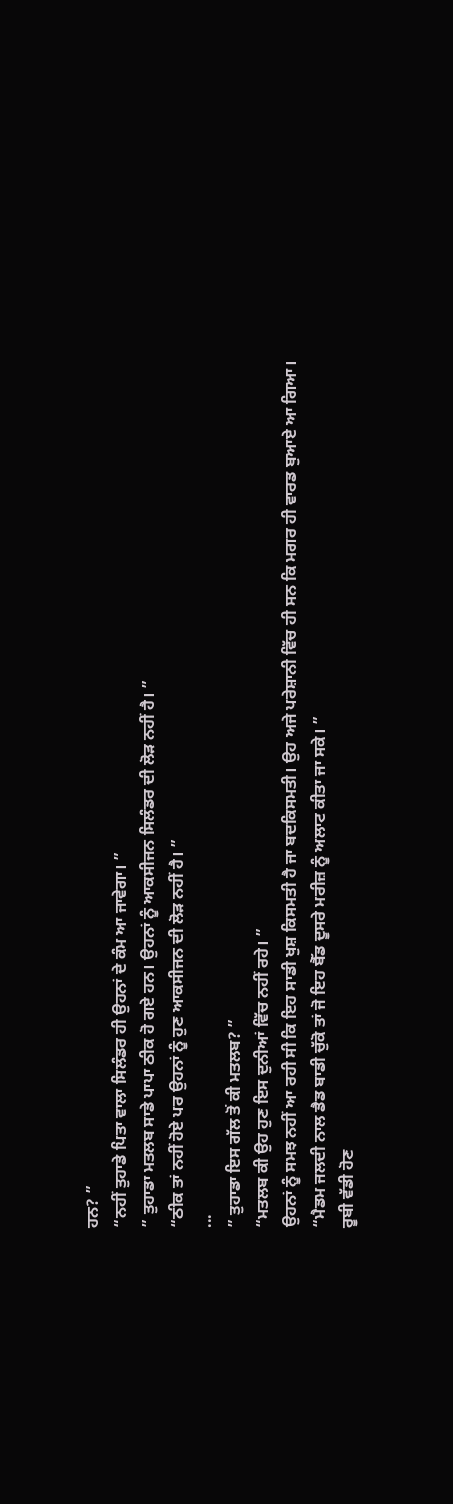ਹਨ? ”
“ਨਹੀਂ ਤੁਹਾਡੇ ਪਿਤਾ ਵਾਲਾ ਸਿਲੰਡਰ ਹੀ ਉਹਨਾਂ ਦੇ ਕੰਮ ਆ ਜਾਵੇਗਾ। ”
” ਤੁਹਾਡਾ ਮਤਲਬ ਸਾਡੇ ਪਾਪਾ ਠੀਕ ਹੋ ਗਏ ਹਨ। ਉਹਨਾਂ ਨੂੰ ਆਕਸੀਜਨ ਸਿਲੰਡਰ ਦੀ ਲੋੜ ਨਹੀਂ ਹੈ। ”
“ਠੀਕ ਤਾਂ ਨਹੀਂ ਹੋਏ ਪਰ ਉਹਨਾਂ ਨੂੰ ਹੁਣ ਆਕਸੀਜਨ ਦੀ ਲੋੜ ਨਹੀਂ ਹੈ। ”
...
” ਤੁਹਾਡਾ ਇਸ ਗੱਲ ਤੋਂ ਕੀ ਮਤਲਬ? ”
“ਮਤਲਬ ਕੀ ਉਹ ਹੁਣ ਇਸ ਦੁਨੀਆਂ ਵਿੱਚ ਨਹੀਂ ਰਹੇ। ”
ਉਹਨਾਂ ਨੂੰ ਸਮਝ ਨਹੀਂ ਆ ਰਹੀ ਸੀ ਕਿ ਇਹ ਸਾਡੀ ਖੁਸ਼ ਕਿਸਮਤੀ ਹੈ ਜਾ ਬਦਕਿਸਮਤੀ। ਉਹ ਅਜੇ ਪਰੇਸ਼ਾਨੀ ਵਿੱਚ ਹੀ ਸਨ ਕਿ ਮਗਰ ਹੀ ਵਾਰਡ ਬੁਆਏ ਆ ਗਿਆ।
“ਮੈਡਮ ਜਲਦੀ ਨਾਲ ਡੈਡ ਬਾਡੀ ਚੁੱਕੋ ਤਾਂ ਜੋ ਇਹ ਬੈੱਡ ਦੂਸਰੇ ਮਰੀਜ਼ ਨੂੰ ਅਲਾਟ ਕੀਤਾ ਜਾ ਸਕੇ। ”
ਰੂਬੀ ਵੱਡੀ ਹੋਣ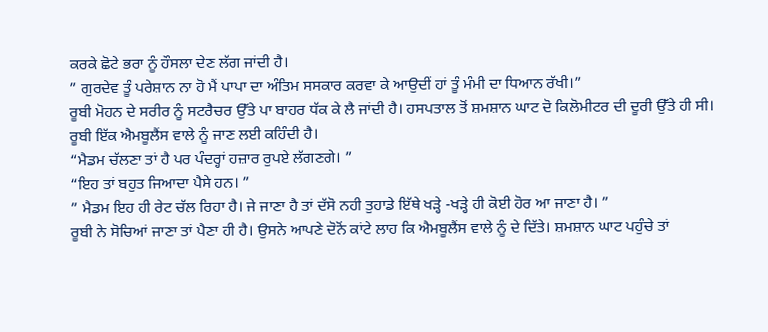ਕਰਕੇ ਛੋਟੇ ਭਰਾ ਨੂੰ ਹੌਸਲਾ ਦੇਣ ਲੱਗ ਜਾਂਦੀ ਹੈ।
” ਗੁਰਦੇਵ ਤੂੰ ਪਰੇਸ਼ਾਨ ਨਾ ਹੋ ਮੈਂ ਪਾਪਾ ਦਾ ਅੰਤਿਮ ਸਸਕਾਰ ਕਰਵਾ ਕੇ ਆਉਦੀਂ ਹਾਂ ਤੂੰ ਮੰਮੀ ਦਾ ਧਿਆਨ ਰੱਖੀ।”
ਰੂਬੀ ਮੋਹਨ ਦੇ ਸਰੀਰ ਨੂੰ ਸਟਰੈਚਰ ਉੱਤੇ ਪਾ ਬਾਹਰ ਧੱਕ ਕੇ ਲੈ ਜਾਂਦੀ ਹੈ। ਹਸਪਤਾਲ ਤੋਂ ਸ਼ਮਸ਼ਾਨ ਘਾਟ ਦੋ ਕਿਲੋਮੀਟਰ ਦੀ ਦੂਰੀ ਉੱਤੇ ਹੀ ਸੀ। ਰੂਬੀ ਇੱਕ ਐਮਬੂਲੈਂਸ ਵਾਲੇ ਨੂੰ ਜਾਣ ਲਈ ਕਹਿੰਦੀ ਹੈ।
“ਮੈਡਮ ਚੱਲਣਾ ਤਾਂ ਹੈ ਪਰ ਪੰਦਰ੍ਹਾਂ ਹਜ਼ਾਰ ਰੁਪਏ ਲੱਗਣਗੇ। ”
“ਇਹ ਤਾਂ ਬਹੁਤ ਜਿਆਦਾ ਪੈਸੇ ਹਨ। ”
” ਮੈਡਮ ਇਹ ਹੀ ਰੇਟ ਚੱਲ ਰਿਹਾ ਹੈ। ਜੇ ਜਾਣਾ ਹੈ ਤਾਂ ਦੱਸੋ ਨਹੀ ਤੁਹਾਡੇ ਇੱਥੇ ਖੜ੍ਹੇ -ਖੜ੍ਹੇ ਹੀ ਕੋਈ ਹੋਰ ਆ ਜਾਣਾ ਹੈ। ”
ਰੂਬੀ ਨੇ ਸੋਚਿਆਂ ਜਾਣਾ ਤਾਂ ਪੈਣਾ ਹੀ ਹੈ। ਉਸਨੇ ਆਪਣੇ ਦੋਨੋਂ ਕਾਂਟੇ ਲਾਹ ਕਿ ਐਮਬੂਲੈਂਸ ਵਾਲੇ ਨੂੰ ਦੇ ਦਿੱਤੇ। ਸ਼ਮਸ਼ਾਨ ਘਾਟ ਪਹੁੰਚੇ ਤਾਂ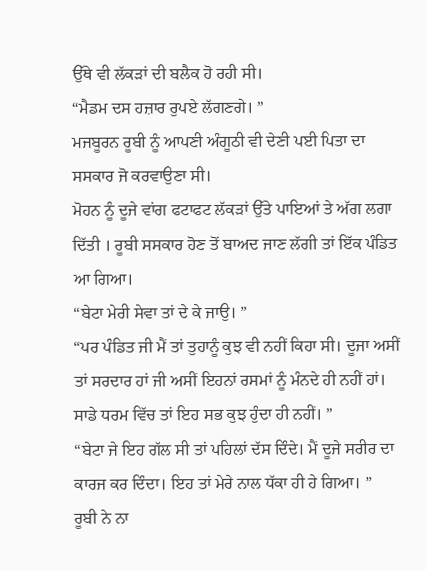ਉੱਥੇ ਵੀ ਲੱਕੜਾਂ ਦੀ ਬਲੈਕ ਹੋ ਰਹੀ ਸੀ।
“ਮੈਡਮ ਦਸ ਹਜ਼ਾਰ ਰੁਪਏ ਲੱਗਣਗੇ। ”
ਮਜਬੂਰਨ ਰੂਬੀ ਨੂੰ ਆਪਣੀ ਅੰਗੂਠੀ ਵੀ ਦੇਣੀ ਪਈ ਪਿਤਾ ਦਾ ਸਸਕਾਰ ਜੋ ਕਰਵਾਉਣਾ ਸੀ।
ਮੋਹਨ ਨੂੰ ਦੂਜੇ ਵਾਂਗ ਫਟਾਫਟ ਲੱਕੜਾਂ ਉੱਤੇ ਪਾਇਆਂ ਤੇ ਅੱਗ ਲਗਾ ਦਿੱਤੀ । ਰੂਬੀ ਸਸਕਾਰ ਹੋਣ ਤੋਂ ਬਾਅਦ ਜਾਣ ਲੱਗੀ ਤਾਂ ਇੱਕ ਪੰਡਿਤ ਆ ਗਿਆ।
“ਬੇਟਾ ਮੇਰੀ ਸੇਵਾ ਤਾਂ ਦੇ ਕੇ ਜਾਉ। ”
“ਪਰ ਪੰਡਿਤ ਜੀ ਮੈਂ ਤਾਂ ਤੁਹਾਨੂੰ ਕੁਝ ਵੀ ਨਹੀਂ ਕਿਹਾ ਸੀ। ਦੂਜਾ ਅਸੀਂ ਤਾਂ ਸਰਦਾਰ ਹਾਂ ਜੀ ਅਸੀਂ ਇਹਨਾਂ ਰਸਮਾਂ ਨੂੰ ਮੰਨਦੇ ਹੀ ਨਹੀਂ ਹਾਂ। ਸਾਡੇ ਧਰਮ ਵਿੱਚ ਤਾਂ ਇਹ ਸਭ ਕੁਝ ਹੁੰਦਾ ਹੀ ਨਹੀਂ। ”
“ਬੇਟਾ ਜੇ ਇਹ ਗੱਲ ਸੀ ਤਾਂ ਪਹਿਲਾਂ ਦੱਸ ਦਿੰਦੇ। ਮੈਂ ਦੂਜੇ ਸਰੀਰ ਦਾ ਕਾਰਜ ਕਰ ਦਿੰਦਾ। ਇਹ ਤਾਂ ਮੇਰੇ ਨਾਲ ਧੱਕਾ ਹੀ ਹੇ ਗਿਆ। ”
ਰੂਬੀ ਨੇ ਨਾ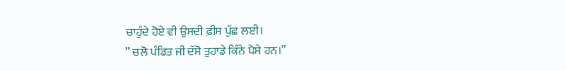ਚਾਹੁੰਦੇ ਹੋਏ ਵੀ ਉਸਦੀ ਫ਼ੀਸ ਪੁੱਛ ਲਈ।
” ਚਲੋ ਪੰਡਿਤ ਜੀ ਦੱਸੋ ਤੁਹਾਡੇ ਕਿੰਨੇ ਪੈਸੇ ਹਨ।”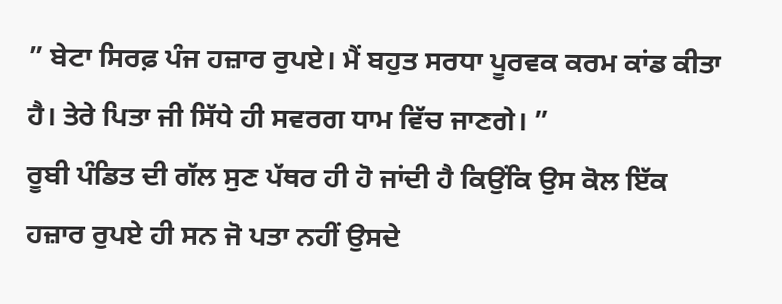” ਬੇਟਾ ਸਿਰਫ਼ ਪੰਜ ਹਜ਼ਾਰ ਰੁਪਏ। ਮੈਂ ਬਹੁਤ ਸਰਧਾ ਪੂਰਵਕ ਕਰਮ ਕਾਂਡ ਕੀਤਾ ਹੈ। ਤੇਰੇ ਪਿਤਾ ਜੀ ਸਿੱਧੇ ਹੀ ਸਵਰਗ ਧਾਮ ਵਿੱਚ ਜਾਣਗੇ। ”
ਰੂਬੀ ਪੰਡਿਤ ਦੀ ਗੱਲ ਸੁਣ ਪੱਥਰ ਹੀ ਹੋ ਜਾਂਦੀ ਹੈ ਕਿਉਂਕਿ ਉਸ ਕੋਲ ਇੱਕ ਹਜ਼ਾਰ ਰੁਪਏ ਹੀ ਸਨ ਜੋ ਪਤਾ ਨਹੀਂ ਉਸਦੇ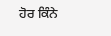ਹੋਰ ਕਿੰਨੇ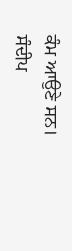ਕੰਮ ਆਉਣੇ ਸਨ।
ਸੰਦੀਪ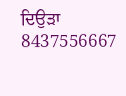ਦਿਉੜਾ
8437556667